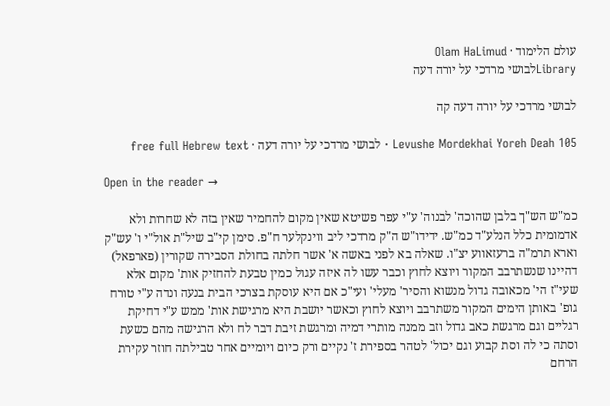עולם הלימוד · Olam HaLimud
Libraryלבושי מרדכי על יורה דעה

לבושי מרדכי על יורה דעה קה

Levushe Mordekhai Yoreh Deah 105 · לבושי מרדכי על יורה דעה · free full Hebrew text

Open in the reader →

כמ"ש הש"ך בלבן שהוכה' לבנוה' ע"י עפר פשיטא שאין מקום להחמיר שאין בזה לא שחרות ולא אדמומית כלל הנלע"ד כמ"ש. ידידו"ש ה"ק מרדכי ליב ווינקלער ח"פ. סימן קי"ב שיל"ת אול"י ו' עש"ק וארא תרמ"ה ברעזאווע יצ"ו. שאלה בא לפני באשה א' אשר חלתה בחולת הסבירה שקורין (פארפאל) דהיינו שנשתרבב המקור ויוצא לחוץ וכבר עשו לה איזה עגול כמין טבעת להחזיק אות' מקום אלא שעי"ז הי' מכאובה גדול מנשוא והסיר' מעלי' ועי"כ אם היא עוסקת בצרכי הבית בנעה ונדה ע"י טורח גופ' באותן הימים המקור משתרבב ויוצא לחוץ וכאשר יושבת היא מרגישת אות' ממש ע"י דחיקת רגליים וגם מרגשת כאב גדול וזב ממנה מותרי דמיה ומרגשת זיבת דבר לח ולא הרגישה מהם כשעת וסתה כי לה וסת קבוע וגם יכול' לטהר בספירת ז' נקיים ורק כיום ויומיים אחר טבילתה חוזר עקירת הרחם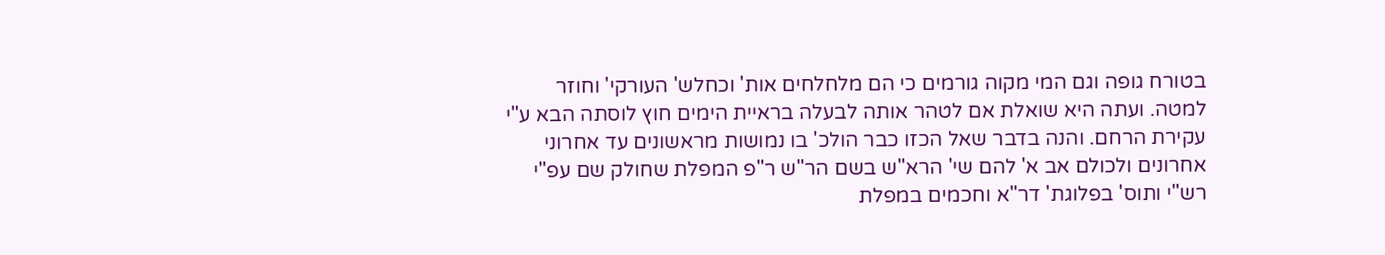בטורח גופה וגם המי מקוה גורמים כי הם מלחלחים אות' וכחלש' העורקי' וחוזר למטה. ועתה היא שואלת אם לטהר אותה לבעלה בראיית הימים חוץ לוסתה הבא ע"י עקירת הרחם. והנה בדבר שאל הכזו כבר הולכ' בו נמושות מראשונים עד אחרוני אחרונים ולכולם אב א' להם שי' הרא"ש בשם הר"ש ר"פ המפלת שחולק שם עפ"י רש"י ותוס' בפלוגת' דר"א וחכמים במפלת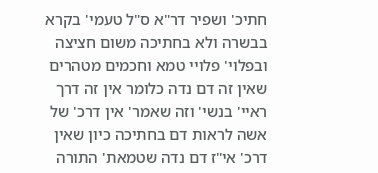חתיכ' ושפיר דר"א ס"ל טעמי' בקרא בבשרה ולא בחתיכה משום חציצה ובפלוי' פלויי טמא וחכמים מטהרים שאין זה דם נדה כלומר אין זה דרך ראיי' בנשי' וזה שאמר' אין דרכ' של אשה לראות דם בחתיכה כיון שאין דרכ' אי"ז דם נדה שטמאת' התורה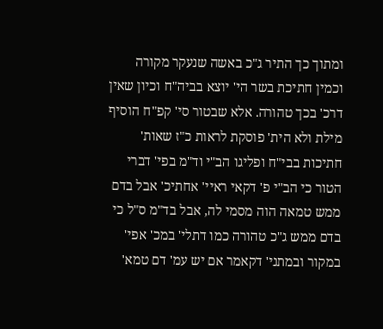ומתוך כך התיר ג"כ באשה שנעקר מקורה וכמין חתיכת בשר הי' יוצא בביה"ח וכיון שאין דרכ' בכך טהורה. אלא שבטור סי' קפ"ח הוסיף מילת ולא הית' פוסקת לראות כ"ז שאות' חתיכות בבי"ח ופליגו הב"י וד"מ בפי' דברי הטור כי הב"י פ' דקאי ראיי' אחתיכ' אבל בדם ממש טמאה הוה מסמי לה, אבל בד"מ ס"ל כי בדם ממש ג"כ טהורה כמו דתלי' במכ' אפי' במקור ובמתני' דקאמר אם יש עמ' דם טמא'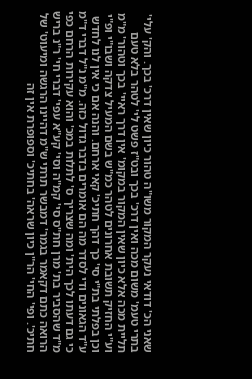שאני הכ' דודאי נעקר המקור משו"ה טהור כיון שאין דרכ' בכך. והק' עלי' בתרי טעמ' משום מכה ואין דרכ' בכך ובט"ז פשט לי' לטהר בלא טעם תליית מכה אלא כיון שאין המקור במקומ' אין דרך ראיי' בכך וטהור' מ"מ וע"י החזיק תשובת אחרונים לטהר כמ"ש בשם המעיל צדקה ושבו"י ופ"י וכן בפלתי בת"י סי' כך דהך חתיכ' קאי ארחם. והנה אם כי אין לנו לחדש ע"ד הגאונים ודי לסדר מה הם אומרים בדבר גדול כזה. מ"מ נ"ל דברי ד"מ כי גם דעתו לכך הית' ומה שצריך ס' לתלות במכ' והוא עקירות הרחם כפי מ"ד שהסביר בת' מרן חת"ס סי' קמ"ה וסי' קע"א עפי' דברי חי' ר"נ בריש הרואה כתם דקאמר בגמר' דמבשר תרתי ש"מ דהיינו הרגשה ומיעוט' של חתיכ'. ופי' החי' הר"ן כיון שראה' בחתיכ' וספופרת אין זה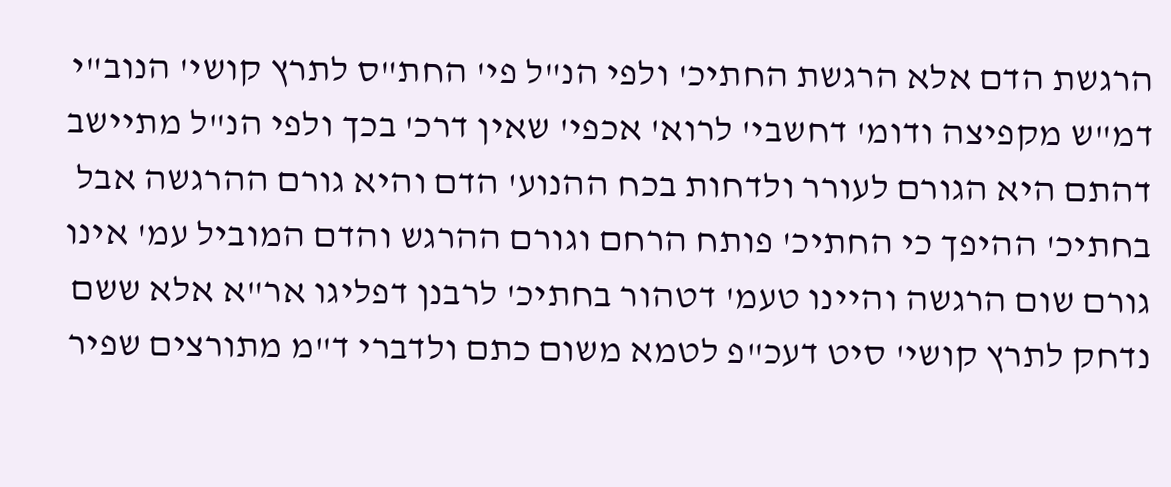הרגשת הדם אלא הרגשת החתיכ' ולפי הנ"ל פי' החת"ס לתרץ קושי' הנוב"י דמ"ש מקפיצה ודומ' דחשבי' לרוא' אכפי' שאין דרכ' בכך ולפי הנ"ל מתיישב דהתם היא הגורם לעורר ולדחות בכח ההנוע' הדם והיא גורם ההרגשה אבל בחתיכ' ההיפך כי החתיכ' פותח הרחם וגורם ההרגש והדם המוביל עמ' אינו גורם שום הרגשה והיינו טעמ' דטהור בחתיכ' לרבנן דפליגו אר"א אלא ששם נדחק לתרץ קושי' סיט דעכ"פ לטמא משום כתם ולדברי ד"מ מתורצים שפיר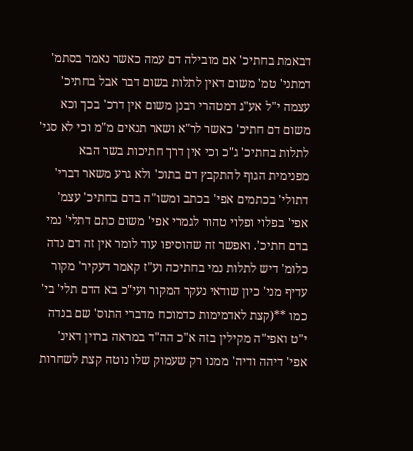דבאמת בחתיכ' אם מובילה דם עמה כאשר נאמר בסתמ' דמתני' טמ' משום דאין לתלות בשום דבר אבל בחתיכ' עצמה י"ל אע"ג דמטהרי רבנן משום אין דרכ' בכך וכא משום דם חתיכ' כאשר לר"א ושאר תנאים מ"מ וכי לא סגי' לתלות בחתיכ' ג"כ וכי אין דרך חתיכות בשר הבא מפנימית הגוף להתקבץ דם בתוכ' ולא גרע משאר דברי' דתולי' בכתמים אפי' בכתב ומשו"ה בדם בחתיכ' עצמ' אפי' בפלוי ופלוי טהור לגמרי אפי' משום כתם דתלי' נמי בדם חתיכ'. ואפשר זה שהוסיפו עוד לומר אין זה דם נדה כלומ' דיש לתלות נמי בחתיכה וע"ז קאמר דעקיר' מקור עדיף מני' כיון שודאי נעקר המקור ועי"כ בא הדם תלי' בי' כמו **(קצת לאדמימות כדמוכח מדברי התוס' שם בנדה י"ט ואפי"ה מקילין בזה א"כ הה"ד במראה ברוין דאינ' אפי' דיהה ודיה' ממנו רק שעמוק שלו נוטה קצת לשחרות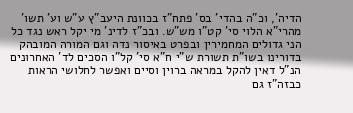הדיה', וכ"ה בהדי' בס' פתח"ז בכוונת היעב"ץ ע"ש וע' תשו' מהרי"א הלוי סי' קט"ו מש"ש. ובכ"ז לדינ' מי יקל ראש נגד כל הני גדולים המחמירין ובפרט באיסור נדה וגם המורה המובהק בדורינו בשו"ת תשורת ש"י ח"א סי' קל"ו הסכים לד' האחרונים הנ"ל דאין להקל במראה ברוין וסיים ואפשר לחלושי הראות כבזה"ז גם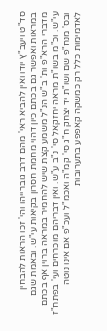סד"ט ויעב"ץ יודו ואין להביא ראי' מהם דרב גוברייהו והי' זכו הראות להבחין במראות ואפשר גם בכתם כיון דהוי מחמת חסרון בקיאות עי"ש. ובאמת שגם מדברי הרא"פ ות' ב"ש הנ"ל משמע קצת שיש להחמיר במראה ברוין אף בכתם עי"ש. וכ"מ בשו"ת מראה יחזקאל סי' נ"ב ע"ש. ואין דבריהם מוכרחים ועי' בפתח"ז ובס' מנח"פ שם ושו"ת יד יצחק ח"ג סי' קמ"ה ואכמ"ל ועכ"פ אם אינו נוטה לאדמימות כלל רק כמשקה קאפפע בתערובות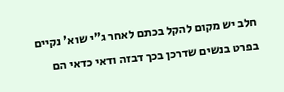חלב יש מקום להקל בכתם לאחר ג"י שוא' נקיים בפרט בנשים שדרכן בכך דבזה ודאי כדאי הם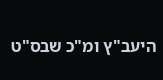היעב"ץ ומ"כ שבס"ט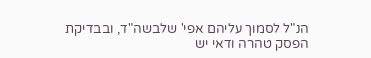הנ"ל לסמוך עליהם אפי' שלבשה"ד, ובבדיקת הפסק טהרה ודאי יש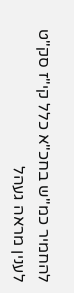להחמיר כמ"ש בחכ"א כלל קי"ז סק"ט לענין מראה געהל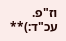וז"פ. עכ"ד:)**